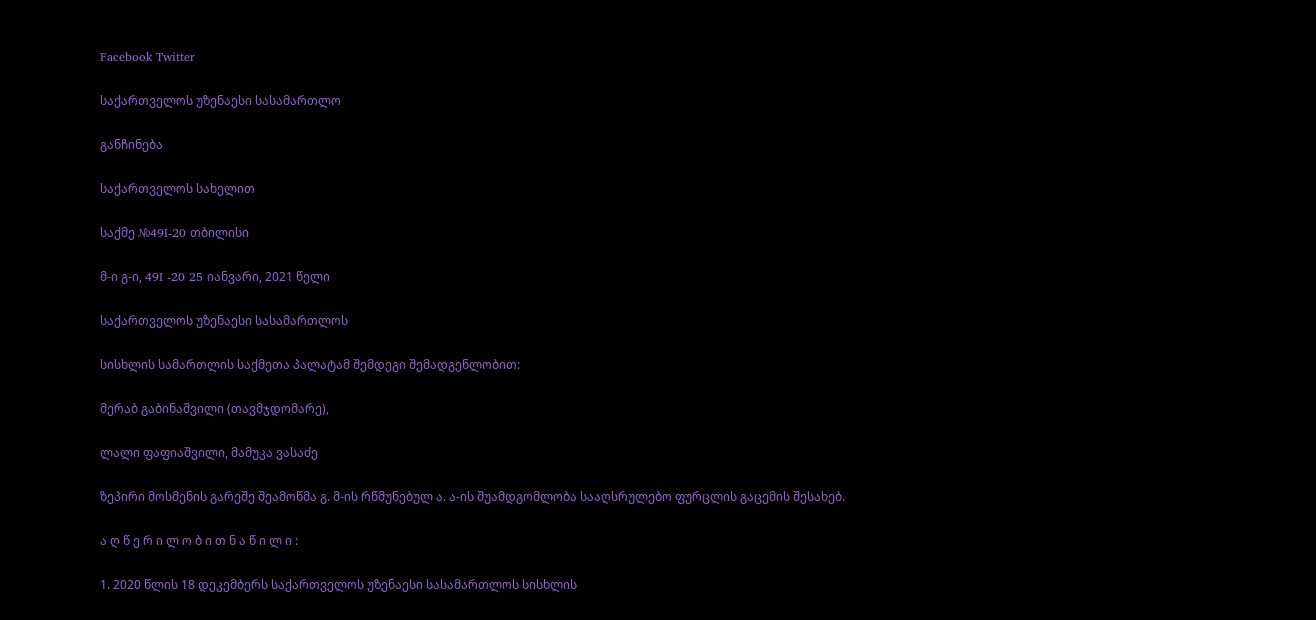Facebook Twitter

საქართველოს უზენაესი სასამართლო

განჩინება

საქართველოს სახელით

საქმე №49I-20 თბილისი

მ-ი გ-ი, 49I -20 25 იანვარი, 2021 წელი

საქართველოს უზენაესი სასამართლოს

სისხლის სამართლის საქმეთა პალატამ შემდეგი შემადგენლობით:

მერაბ გაბინაშვილი (თავმჯდომარე),

ლალი ფაფიაშვილი, მამუკა ვასაძე

ზეპირი მოსმენის გარეშე შეამოწმა გ. მ-ის რწმუნებულ ა. ა-ის შუამდგომლობა სააღსრულებო ფურცლის გაცემის შესახებ.

ა ღ წ ე რ ი ლ ო ბ ი თ ნ ა წ ი ლ ი :

1. 2020 წლის 18 დეკემბერს საქართველოს უზენაესი სასამართლოს სისხლის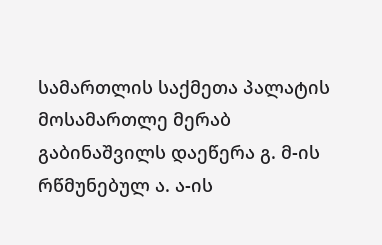სამართლის საქმეთა პალატის მოსამართლე მერაბ გაბინაშვილს დაეწერა გ. მ-ის რწმუნებულ ა. ა-ის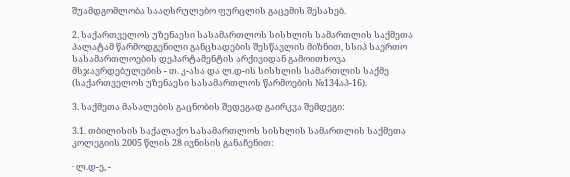შუამდგომლობა სააღსრულებო ფურცლის გაცემის შესახებ.

2. საქართველოს უზენაესი სასამართლოს სისხლის სამართლის საქმეთა პალატამ წარმოდგენილი განცხადების შესწავლის მიზნით, სსიპ საერთო სასამართლოების დეპარტამენტის არქივიდან გამოითხოვა მსჯავრდებულების - თ. კ-ასა და ლ.დ-ის სისხლის სამართლის საქმე (საქართველოს უზენაესი სასამართლოს წარმოების №134აპ-16).

3. საქმეთა მასალების გაცნობის შედეგად გაირკვა შემდეგი:

3.1. თბილისის საქალაქო სასამართლოს სისხლის სამართლის საქმეთა კოლეგიის 2005 წლის 28 ივნისის განაჩენით:

· ლ.დ-ე, -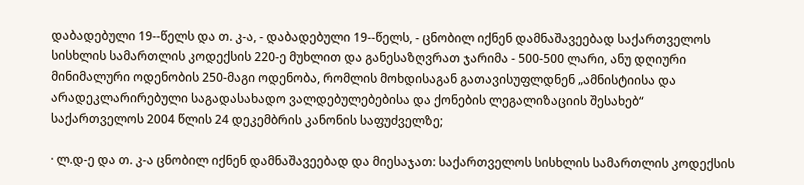დაბადებული 19--წელს და თ. კ-ა, - დაბადებული 19--წელს, - ცნობილ იქნენ დამნაშავეებად საქართველოს სისხლის სამართლის კოდექსის 220-ე მუხლით და განესაზღვრათ ჯარიმა - 500-500 ლარი, ანუ დღიური მინიმალური ოდენობის 250-მაგი ოდენობა, რომლის მოხდისაგან გათავისუფლდნენ „ამნისტიისა და არადეკლარირებული საგადასახადო ვალდებულებებისა და ქონების ლეგალიზაციის შესახებ“ საქართველოს 2004 წლის 24 დეკემბრის კანონის საფუძველზე;

· ლ.დ-ე და თ. კ-ა ცნობილ იქნენ დამნაშავეებად და მიესაჯათ: საქართველოს სისხლის სამართლის კოდექსის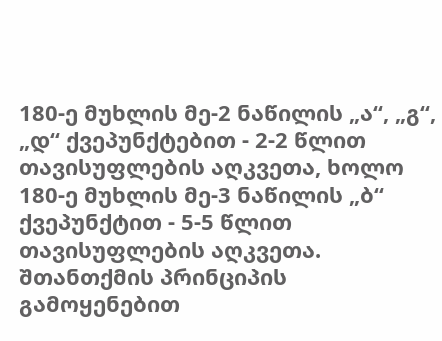180-ე მუხლის მე-2 ნაწილის „ა“, „გ“, „დ“ ქვეპუნქტებით - 2-2 წლით თავისუფლების აღკვეთა, ხოლო 180-ე მუხლის მე-3 ნაწილის „ბ“ ქვეპუნქტით - 5-5 წლით თავისუფლების აღკვეთა. შთანთქმის პრინციპის გამოყენებით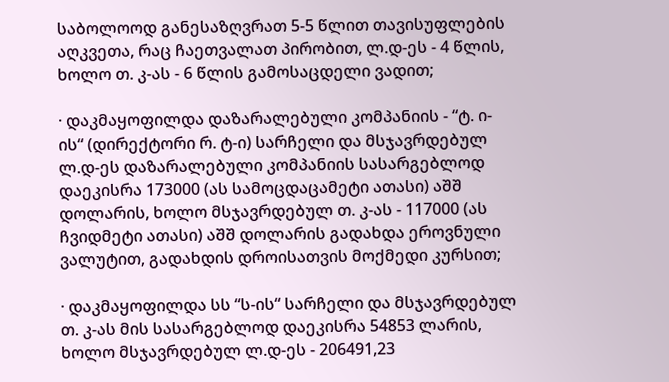საბოლოოდ განესაზღვრათ 5-5 წლით თავისუფლების აღკვეთა, რაც ჩაეთვალათ პირობით, ლ.დ-ეს - 4 წლის, ხოლო თ. კ-ას - 6 წლის გამოსაცდელი ვადით;

· დაკმაყოფილდა დაზარალებული კომპანიის - “ტ. ი-ის“ (დირექტორი რ. ტ-ი) სარჩელი და მსჯავრდებულ ლ.დ-ეს დაზარალებული კომპანიის სასარგებლოდ დაეკისრა 173000 (ას სამოცდაცამეტი ათასი) აშშ დოლარის, ხოლო მსჯავრდებულ თ. კ-ას - 117000 (ას ჩვიდმეტი ათასი) აშშ დოლარის გადახდა ეროვნული ვალუტით, გადახდის დროისათვის მოქმედი კურსით;

· დაკმაყოფილდა სს “ს-ის“ სარჩელი და მსჯავრდებულ თ. კ-ას მის სასარგებლოდ დაეკისრა 54853 ლარის, ხოლო მსჯავრდებულ ლ.დ-ეს - 206491,23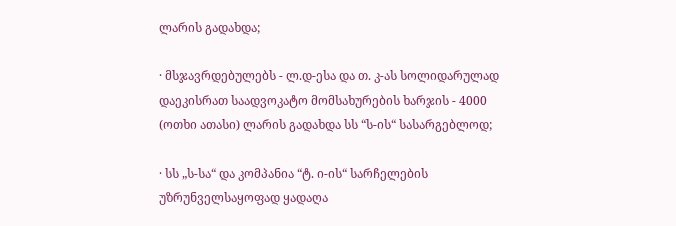ლარის გადახდა;

· მსჯავრდებულებს - ლ.დ-ესა და თ. კ-ას სოლიდარულად დაეკისრათ საადვოკატო მომსახურების ხარჯის - 4000 (ოთხი ათასი) ლარის გადახდა სს “ს-ის“ სასარგებლოდ;

· სს „ს-სა“ და კომპანია “ტ. ი-ის“ სარჩელების უზრუნველსაყოფად ყადაღა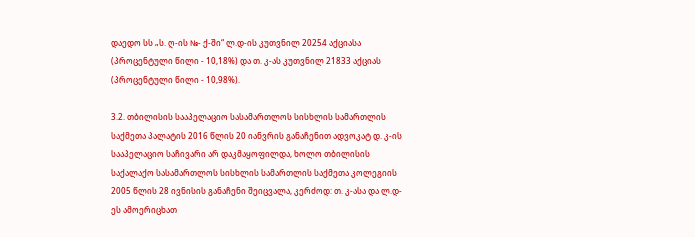დაედო სს „ს. ღ-ის №- ქ-ში“ ლ.დ-ის კუთვნილ 20254 აქციასა (პროცენტული წილი - 10,18%) და თ. კ-ას კუთვნილ 21833 აქციას (პროცენტული წილი - 10,98%).

3.2. თბილისის სააპელაციო სასამართლოს სისხლის სამართლის საქმეთა პალატის 2016 წლის 20 იანვრის განაჩენით ადვოკატ დ. კ-ის სააპელაციო საჩივარი არ დაკმაყოფილდა, ხოლო თბილისის საქალაქო სასამართლოს სისხლის სამართლის საქმეთა კოლეგიის 2005 წლის 28 ივნისის განაჩენი შეიცვალა, კერძოდ: თ. კ-ასა და ლ.დ-ეს ამოერიცხათ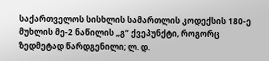საქართველოს სისხლის სამართლის კოდექსის 180-ე მუხლის მე-2 ნაწილის „გ“ ქვეპუნქტი, როგორც ზედმეტად წარდგენილი; ლ. დ.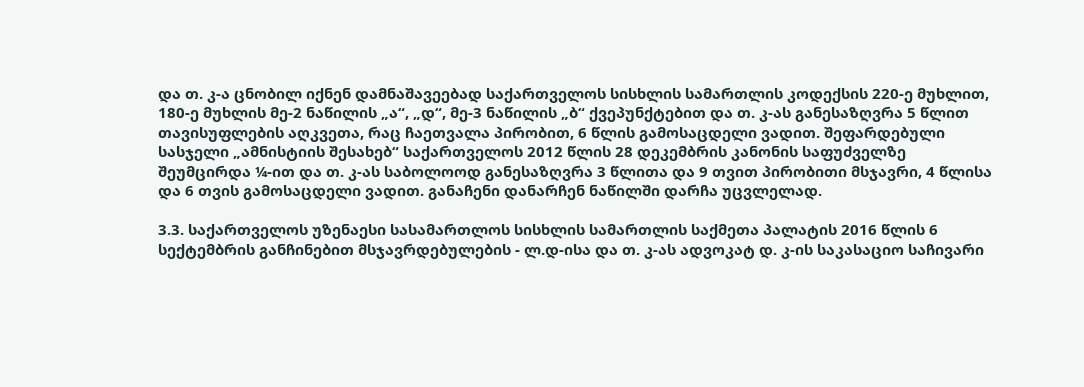და თ. კ-ა ცნობილ იქნენ დამნაშავეებად საქართველოს სისხლის სამართლის კოდექსის 220-ე მუხლით, 180-ე მუხლის მე-2 ნაწილის „ა“, „დ“, მე-3 ნაწილის „ბ“ ქვეპუნქტებით და თ. კ-ას განესაზღვრა 5 წლით თავისუფლების აღკვეთა, რაც ჩაეთვალა პირობით, 6 წლის გამოსაცდელი ვადით. შეფარდებული სასჯელი „ამნისტიის შესახებ“ საქართველოს 2012 წლის 28 დეკემბრის კანონის საფუძველზე შეუმცირდა ¼-ით და თ. კ-ას საბოლოოდ განესაზღვრა 3 წლითა და 9 თვით პირობითი მსჯავრი, 4 წლისა და 6 თვის გამოსაცდელი ვადით. განაჩენი დანარჩენ ნაწილში დარჩა უცვლელად.

3.3. საქართველოს უზენაესი სასამართლოს სისხლის სამართლის საქმეთა პალატის 2016 წლის 6 სექტემბრის განჩინებით მსჯავრდებულების - ლ.დ-ისა და თ. კ-ას ადვოკატ დ. კ-ის საკასაციო საჩივარი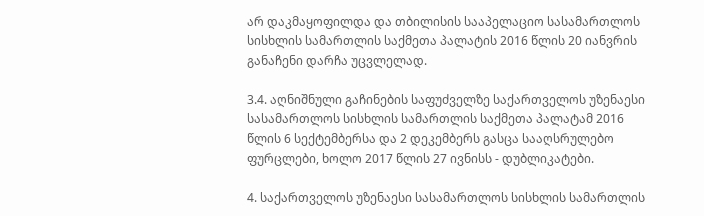არ დაკმაყოფილდა და თბილისის სააპელაციო სასამართლოს სისხლის სამართლის საქმეთა პალატის 2016 წლის 20 იანვრის განაჩენი დარჩა უცვლელად.

3.4. აღნიშნული გაჩინების საფუძველზე საქართველოს უზენაესი სასამართლოს სისხლის სამართლის საქმეთა პალატამ 2016 წლის 6 სექტემბერსა და 2 დეკემბერს გასცა სააღსრულებო ფურცლები, ხოლო 2017 წლის 27 ივნისს - დუბლიკატები.

4. საქართველოს უზენაესი სასამართლოს სისხლის სამართლის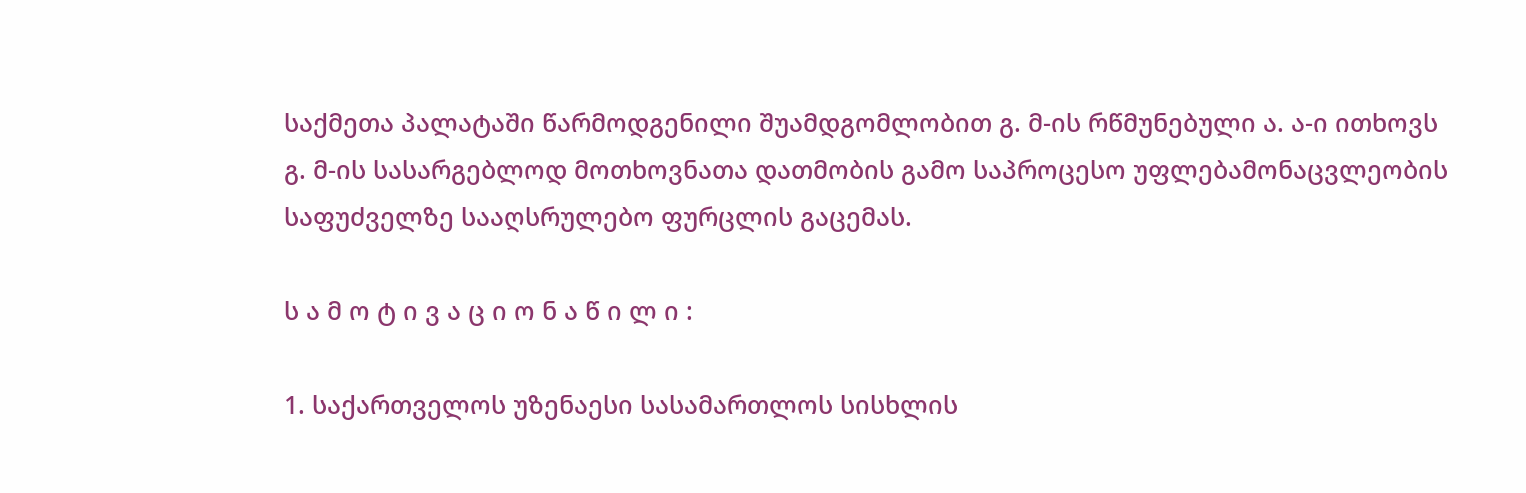საქმეთა პალატაში წარმოდგენილი შუამდგომლობით გ. მ-ის რწმუნებული ა. ა-ი ითხოვს გ. მ-ის სასარგებლოდ მოთხოვნათა დათმობის გამო საპროცესო უფლებამონაცვლეობის საფუძველზე სააღსრულებო ფურცლის გაცემას.

ს ა მ ო ტ ი ვ ა ც ი ო ნ ა წ ი ლ ი :

1. საქართველოს უზენაესი სასამართლოს სისხლის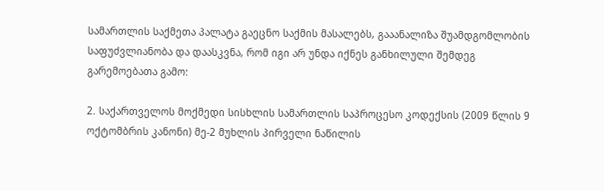სამართლის საქმეთა პალატა გაეცნო საქმის მასალებს, გააანალიზა შუამდგომლობის საფუძვლიანობა და დაასკვნა, რომ იგი არ უნდა იქნეს განხილული შემდეგ გარემოებათა გამო:

2. საქართველოს მოქმედი სისხლის სამართლის საპროცესო კოდექსის (2009 წლის 9 ოქტომბრის კანონი) მე-2 მუხლის პირველი ნაწილის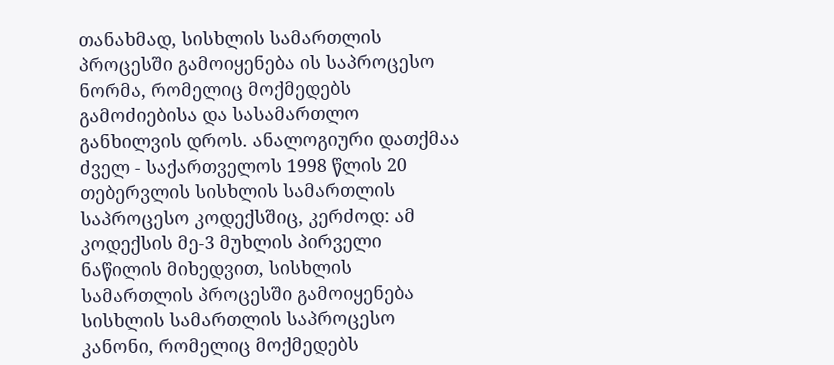თანახმად, სისხლის სამართლის პროცესში გამოიყენება ის საპროცესო ნორმა, რომელიც მოქმედებს გამოძიებისა და სასამართლო განხილვის დროს. ანალოგიური დათქმაა ძველ - საქართველოს 1998 წლის 20 თებერვლის სისხლის სამართლის საპროცესო კოდექსშიც, კერძოდ: ამ კოდექსის მე-3 მუხლის პირველი ნაწილის მიხედვით, სისხლის სამართლის პროცესში გამოიყენება სისხლის სამართლის საპროცესო კანონი, რომელიც მოქმედებს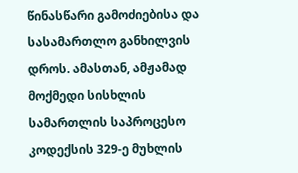წინასწარი გამოძიებისა და სასამართლო განხილვის დროს. ამასთან, ამჟამად მოქმედი სისხლის სამართლის საპროცესო კოდექსის 329-ე მუხლის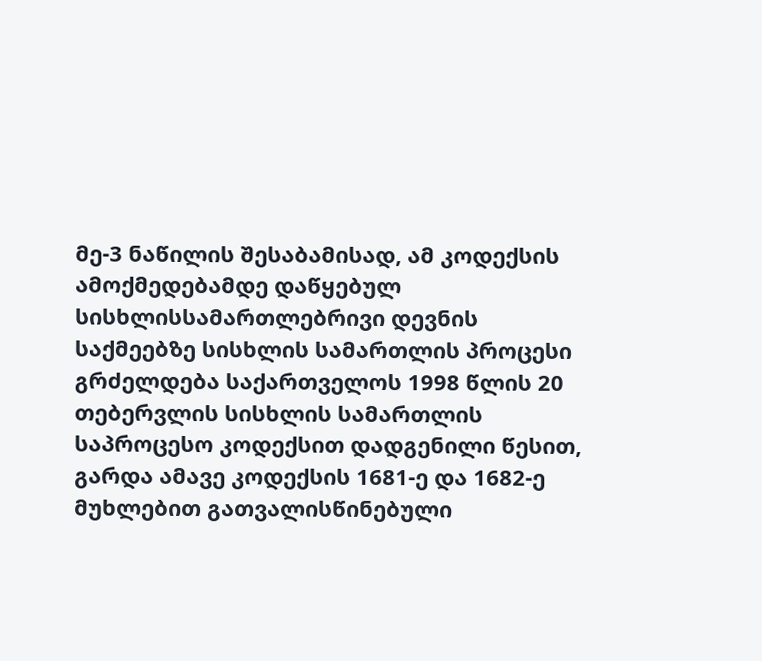მე-3 ნაწილის შესაბამისად, ამ კოდექსის ამოქმედებამდე დაწყებულ სისხლისსამართლებრივი დევნის საქმეებზე სისხლის სამართლის პროცესი გრძელდება საქართველოს 1998 წლის 20 თებერვლის სისხლის სამართლის საპროცესო კოდექსით დადგენილი წესით, გარდა ამავე კოდექსის 1681-ე და 1682-ე მუხლებით გათვალისწინებული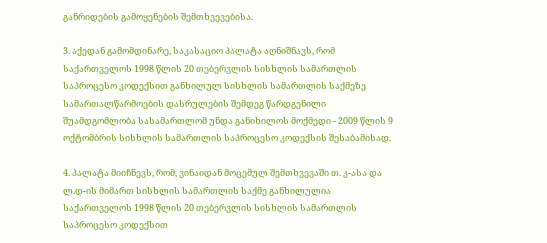განრიდების გამოყენების შემთხვევებისა.

3. აქედან გამომდინარე, საკასაციო პალატა აღნიშნავს, რომ საქართველოს 1998 წლის 20 თებერვლის სისხლის სამართლის საპროცესო კოდექსით განხილულ სისხლის სამართლის საქმეზე სამართალწარმოების დასრულების შემდეგ წარდგენილი შუამდგომლობა სასამართლომ უნდა განიხილოს მოქმედი - 2009 წლის 9 ოქტომბრის სისხლის სამართლის საპროცესო კოდექსის შესაბამისად.

4. პალატა მიიჩნევს, რომ, ვინაიდან მოცემულ შემთხვევაში თ. კ-ასა და ლ.დ-ის მიმართ სისხლის სამართლის საქმე განხილულია საქართველოს 1998 წლის 20 თებერვლის სისხლის სამართლის საპროცესო კოდექსით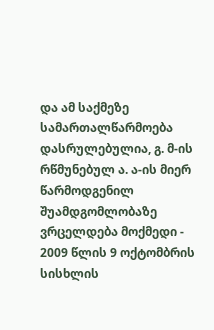და ამ საქმეზე სამართალწარმოება დასრულებულია, გ. მ-ის რწმუნებულ ა. ა-ის მიერ წარმოდგენილ შუამდგომლობაზე ვრცელდება მოქმედი - 2009 წლის 9 ოქტომბრის სისხლის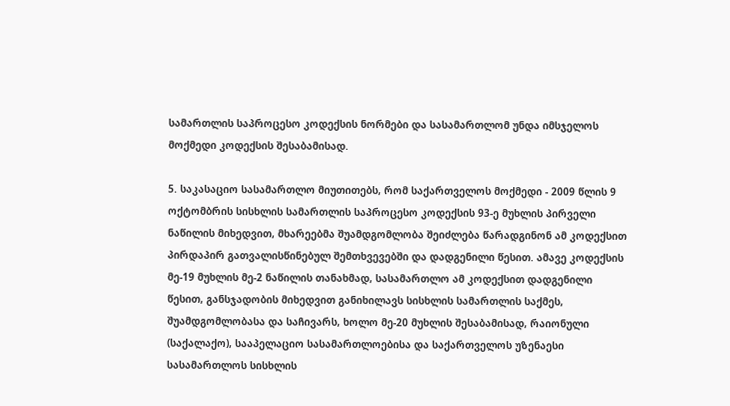სამართლის საპროცესო კოდექსის ნორმები და სასამართლომ უნდა იმსჯელოს მოქმედი კოდექსის შესაბამისად.

5. საკასაციო სასამართლო მიუთითებს, რომ საქართველოს მოქმედი - 2009 წლის 9 ოქტომბრის სისხლის სამართლის საპროცესო კოდექსის 93-ე მუხლის პირველი ნაწილის მიხედვით, მხარეებმა შუამდგომლობა შეიძლება წარადგინონ ამ კოდექსით პირდაპირ გათვალისწინებულ შემთხვევებში და დადგენილი წესით. ამავე კოდექსის მე-19 მუხლის მე-2 ნაწილის თანახმად, სასამართლო ამ კოდექსით დადგენილი წესით, განსჯადობის მიხედვით განიხილავს სისხლის სამართლის საქმეს, შუამდგომლობასა და საჩივარს, ხოლო მე-20 მუხლის შესაბამისად, რაიონული (საქალაქო), სააპელაციო სასამართლოებისა და საქართველოს უზენაესი სასამართლოს სისხლის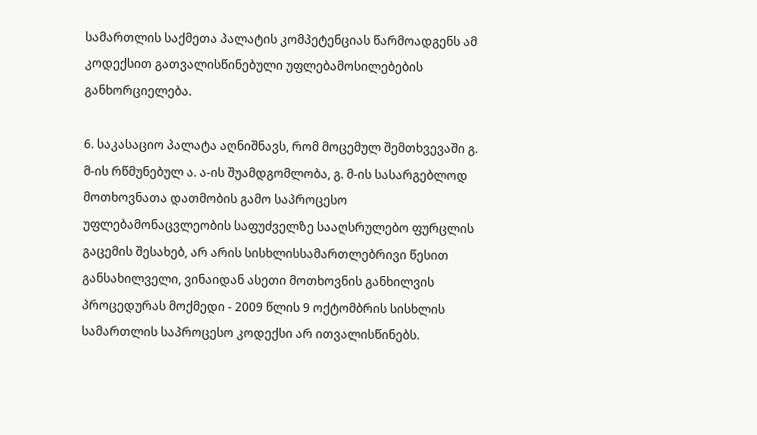სამართლის საქმეთა პალატის კომპეტენციას წარმოადგენს ამ კოდექსით გათვალისწინებული უფლებამოსილებების განხორციელება.

6. საკასაციო პალატა აღნიშნავს, რომ მოცემულ შემთხვევაში გ. მ-ის რწმუნებულ ა. ა-ის შუამდგომლობა, გ. მ-ის სასარგებლოდ მოთხოვნათა დათმობის გამო საპროცესო უფლებამონაცვლეობის საფუძველზე სააღსრულებო ფურცლის გაცემის შესახებ, არ არის სისხლისსამართლებრივი წესით განსახილველი, ვინაიდან ასეთი მოთხოვნის განხილვის პროცედურას მოქმედი - 2009 წლის 9 ოქტომბრის სისხლის სამართლის საპროცესო კოდექსი არ ითვალისწინებს.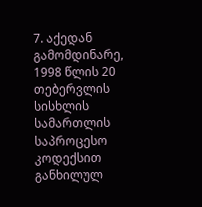7. აქედან გამომდინარე, 1998 წლის 20 თებერვლის სისხლის სამართლის საპროცესო კოდექსით განხილულ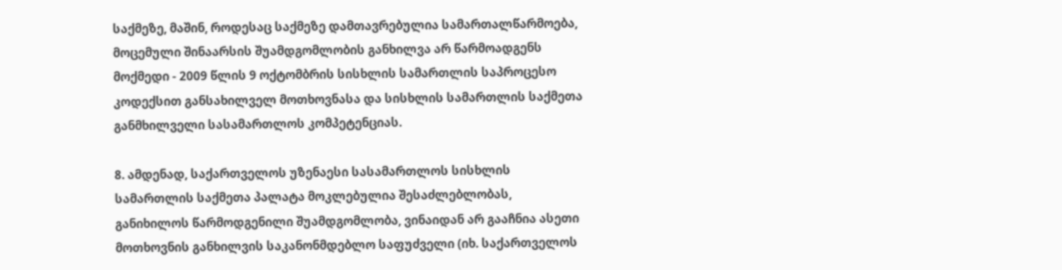საქმეზე, მაშინ, როდესაც საქმეზე დამთავრებულია სამართალწარმოება, მოცემული შინაარსის შუამდგომლობის განხილვა არ წარმოადგენს მოქმედი - 2009 წლის 9 ოქტომბრის სისხლის სამართლის საპროცესო კოდექსით განსახილველ მოთხოვნასა და სისხლის სამართლის საქმეთა განმხილველი სასამართლოს კომპეტენციას.

8. ამდენად, საქართველოს უზენაესი სასამართლოს სისხლის სამართლის საქმეთა პალატა მოკლებულია შესაძლებლობას, განიხილოს წარმოდგენილი შუამდგომლობა, ვინაიდან არ გააჩნია ასეთი მოთხოვნის განხილვის საკანონმდებლო საფუძველი (იხ. საქართველოს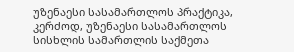უზენაესი სასამართლოს პრაქტიკა, კერძოდ, უზენაესი სასამართლოს სისხლის სამართლის საქმეთა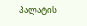პალატის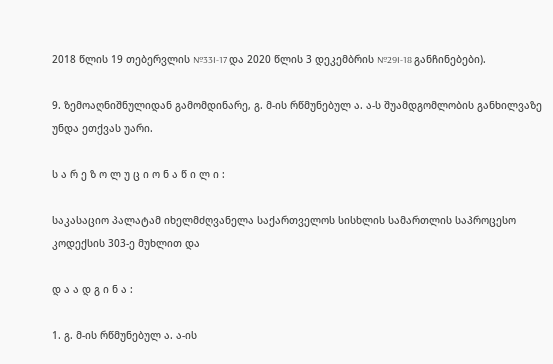2018 წლის 19 თებერვლის №33I-17 და 2020 წლის 3 დეკემბრის №29I-18 განჩინებები).

9. ზემოაღნიშნულიდან გამომდინარე, გ. მ-ის რწმუნებულ ა. ა-ს შუამდგომლობის განხილვაზე უნდა ეთქვას უარი.

ს ა რ ე ზ ო ლ უ ც ი ო ნ ა წ ი ლ ი :

საკასაციო პალატამ იხელმძღვანელა საქართველოს სისხლის სამართლის საპროცესო კოდექსის 303-ე მუხლით და

დ ა ა დ გ ი ნ ა :

1. გ. მ-ის რწმუნებულ ა. ა-ის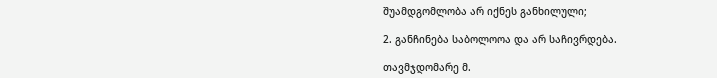შუამდგომლობა არ იქნეს განხილული;

2. განჩინება საბოლოოა და არ საჩივრდება.

თავმჯდომარე მ.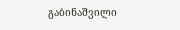გაბინაშვილი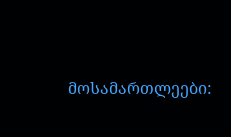მოსამართლეები: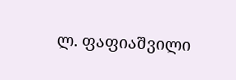ლ. ფაფიაშვილი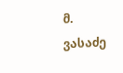მ. ვასაძე